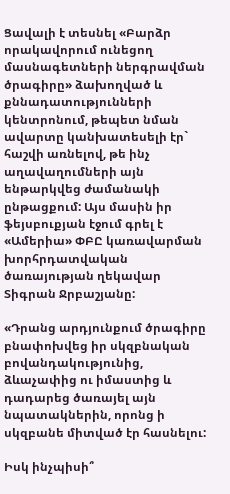Ցավալի է տեսնել «Բարձր որակավորում ունեցող մասնագետների ներգրավման ծրագիրը» ձախողված և քննադատությունների կենտրոնում, թեպետ նման ավարտը կանխատեսելի էր` հաշվի առնելով, թե ինչ աղավաղումների այն ենթարկվեց ժամանակի ընթացքում: Այս մասին իր ֆեյսբուքյան էջում գրել է «Ամերիա» ՓԲԸ կառավարման խորհրդատվական ծառայության ղեկավար Տիգրան Ջրբաշյանը:

«Դրանց արդյունքում ծրագիրը բնափոխվեց իր սկզբնական բովանդակությունից, ձևաչափից ու իմաստից և դադարեց ծառայել այն նպատակներին, որոնց ի սկզբանե միտված էր հասնելու:

Իսկ ինչպիսի՞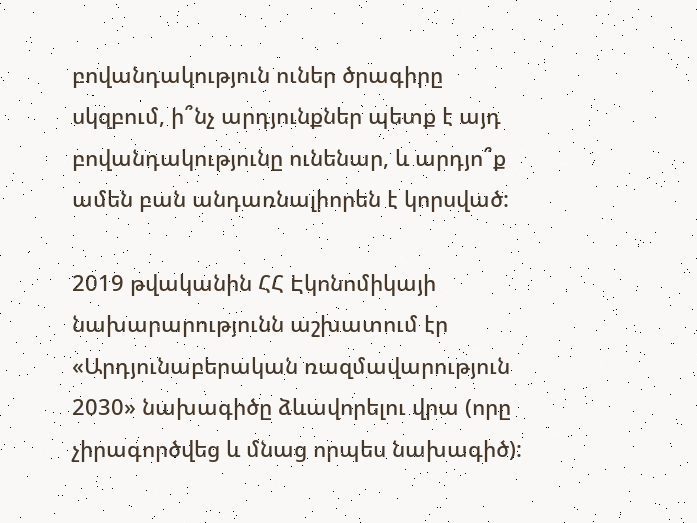բովանդակություն ուներ ծրագիրը սկզբում, ի՞նչ արդյունքներ պետք է այդ բովանդակությունը ունենար, և արդյո՞ք ամեն բան անդառնալիորեն է կորսված:

2019 թվականին ՀՀ Էկոնոմիկայի նախարարությունն աշխատում էր «Արդյունաբերական ռազմավարություն 2030» նախագիծը ձևավորելու վրա (որը չիրագործվեց և մնաց որպես նախագիծ):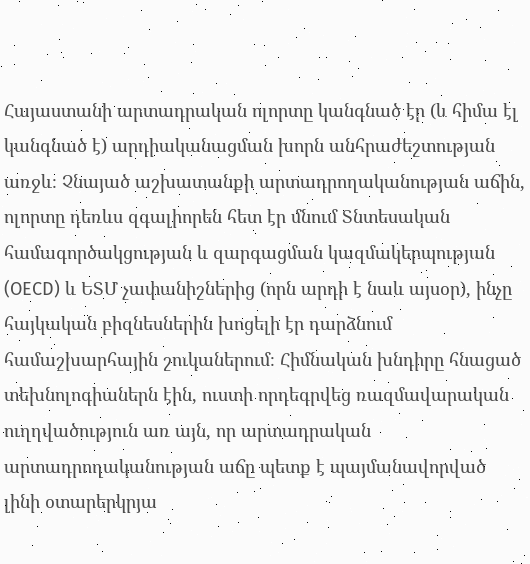Հայաստանի արտադրական ոլորտը կանգնած էր (և հիմա էլ կանգնած է) արդիականացման խորն անհրաժեշտության առջև։ Չնայած աշխատանքի արտադրողականության աճին, ոլորտը դեռևս զգալիորեն հետ էր մնում Տնտեսական համագործակցության և զարգացման կազմակերպության (OECD) և ԵՏՄ չափանիշներից (որն արդի է նաև այսօր), ինչը հայկական բիզնեսներին խոցելի էր դարձնում համաշխարհային շուկաներում։ Հիմնական խնդիրը հնացած տեխնոլոգիաներն էին, ուստի որդեգրվեց ռազմավարական ուղղվածություն առ այն, որ արտադրական արտադրողականության աճը պետք է պայմանավորված լինի օտարերկրյա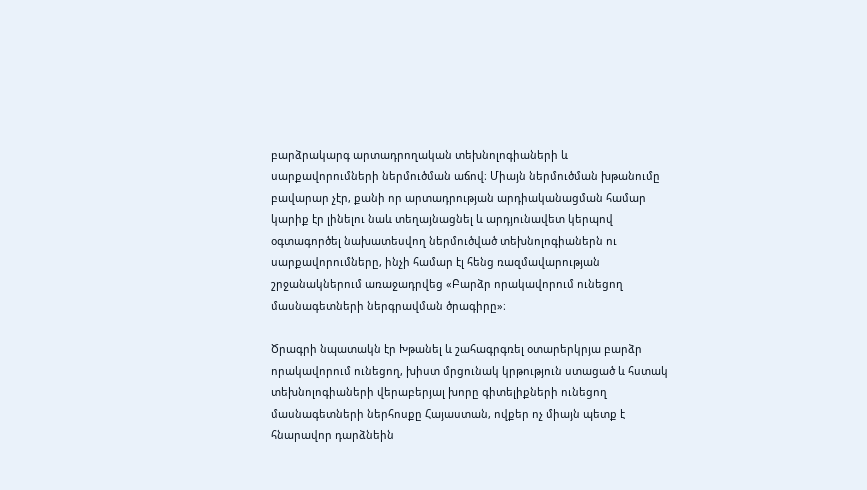բարձրակարգ արտադրողական տեխնոլոգիաների և սարքավորումների ներմուծման աճով։ Միայն ներմուծման խթանումը բավարար չէր, քանի որ արտադրության արդիականացման համար կարիք էր լինելու նաև տեղայնացնել և արդյունավետ կերպով օգտագործել նախատեսվող ներմուծված տեխնոլոգիաներն ու սարքավորումները, ինչի համար էլ հենց ռազմավարության շրջանակներում առաջադրվեց «Բարձր որակավորում ունեցող մասնագետների ներգրավման ծրագիրը»։

Ծրագրի նպատակն էր Խթանել և շահագրգռել օտարերկրյա բարձր որակավորում ունեցող, խիստ մրցունակ կրթություն ստացած և հստակ տեխնոլոգիաների վերաբերյալ խորը գիտելիքների ունեցող մասնագետների ներհոսքը Հայաստան, ովքեր ոչ միայն պետք է հնարավոր դարձնեին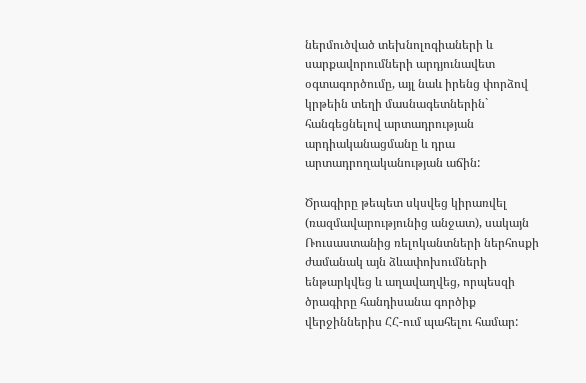ներմուծված տեխնոլոգիաների և սարքավորումների արդյունավետ օգտագործումը, այլ նաև իրենց փորձով կրթեին տեղի մասնագետներին` հանգեցնելով արտադրության արդիականացմանը և դրա արտադրողականության աճին:

Ծրագիրը թեպետ սկսվեց կիրառվել (ռազմավարությունից անջատ), սակայն Ռուսաստանից ռելոկանտների ներհոսքի ժամանակ այն ձևափոխումների ենթարկվեց և աղավաղվեց, որպեսզի ծրագիրը հանդիսանա գործիք վերջիններիս ՀՀ-ում պահելու համար: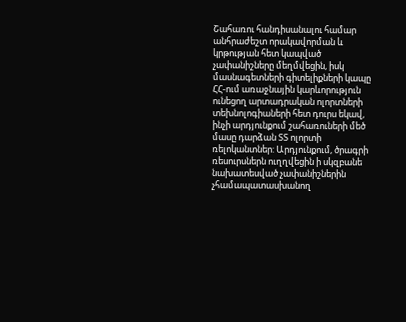Շահառու հանդիսանալու համար անհրաժեշտ որակավորման և կրթության հետ կապված չափանիշները մեղմվեցին, իսկ մասնագետների գիտելիքների կապը ՀՀ-ում առաջնային կարևորություն ունեցող արտադրական ոլորտների տեխնոլոգիաների հետ դուրս եկավ, ինչի արդյունքում շահառուների մեծ մասը դարձան ՏՏ ոլորտի ռելոկանտներ: Արդյունքում, ծրագրի ռեսուրսներն ուղղվեցին ի սկզբանե նախատեսված չափանիշներին չհամապատասխանող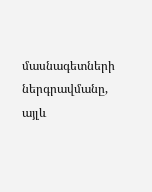մասնագետների ներգրավմանը, այլև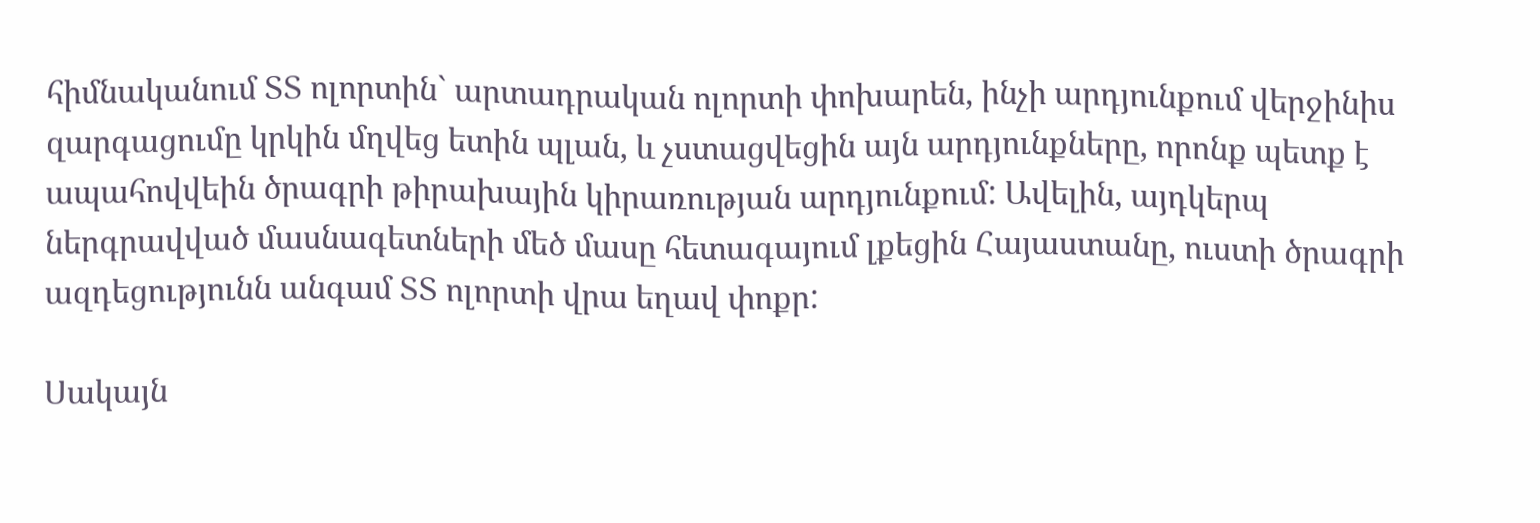հիմնականում ՏՏ ոլորտին` արտադրական ոլորտի փոխարեն, ինչի արդյունքում վերջինիս զարգացումը կրկին մղվեց ետին պլան, և չստացվեցին այն արդյունքները, որոնք պետք է ապահովվեին ծրագրի թիրախային կիրառության արդյունքում: Ավելին, այդկերպ ներգրավված մասնագետների մեծ մասը հետագայում լքեցին Հայաստանը, ուստի ծրագրի ազդեցությունն անգամ ՏՏ ոլորտի վրա եղավ փոքր:

Սակայն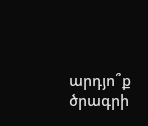արդյո՞ք ծրագրի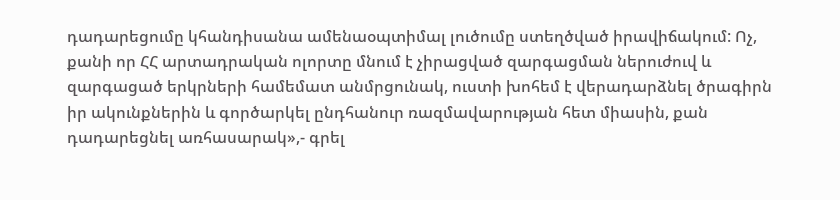դադարեցումը կհանդիսանա ամենաօպտիմալ լուծումը ստեղծված իրավիճակում: Ոչ, քանի որ ՀՀ արտադրական ոլորտը մնում է չիրացված զարգացման ներուժուվ և զարգացած երկրների համեմատ անմրցունակ, ուստի խոհեմ է վերադարձնել ծրագիրն իր ակունքներին և գործարկել ընդհանուր ռազմավարության հետ միասին, քան դադարեցնել առհասարակ»,- գրել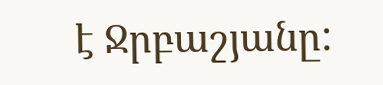է Ջրբաշյանը: